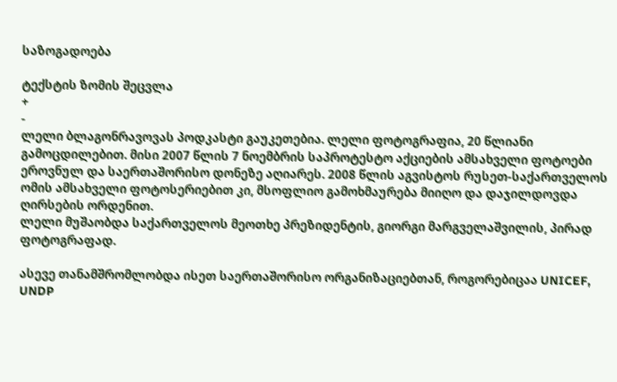საზოგადოება

ტექსტის ზომის შეცვლა
+
-
ლელი ბლაგონრავოვას პოდკასტი გაუკეთებია. ლელი ფოტოგრაფია, 20 წლიანი გამოცდილებით. მისი 2007 წლის 7 ნოემბრის საპროტესტო აქციების ამსახველი ფოტოები ეროვნულ და საერთაშორისო დონეზე აღიარეს. 2008 წლის აგვისტოს რუსეთ-საქართველოს ომის ამსახველი ფოტოსერიებით კი, მსოფლიო გამოხმაურება მიიღო და დაჯილდოვდა ღირსების ორდენით.
ლელი მუშაობდა საქართველოს მეოთხე პრეზიდენტის, გიორგი მარგველაშვილის, პირად ფოტოგრაფად.

ასევე თანამშრომლობდა ისეთ საერთაშორისო ორგანიზაციებთან, როგორებიცაა UNICEF, UNDP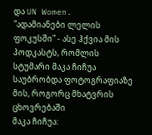და UN Women.
"ადამიანები ლელის ფოკუსში" - ასე ჰქვია მის პოდკასტს, რომლის სტუმარი მაკა ჩიჩუა საუბრობდა ფოტოგრაფიაზე მის, როგორც მხატვრის ცხოვრებაში
მაკა ჩიჩუა: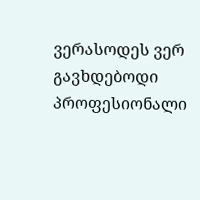ვერასოდეს ვერ გავხდებოდი პროფესიონალი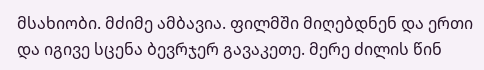მსახიობი. მძიმე ამბავია. ფილმში მიღებდნენ და ერთი და იგივე სცენა ბევრჯერ გავაკეთე. მერე ძილის წინ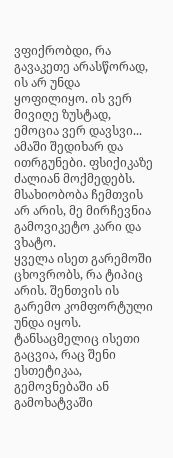ვფიქრობდი, რა გავაკეთე არასწორად, ის არ უნდა ყოფილიყო. ის ვერ მივიღე ზუსტად, ემოცია ვერ დავსვი... ამაში შედიხარ და ითრგუნები. ფსიქიკაზე ძალიან მოქმედებს.
მსახიობობა ჩემთვის არ არის, მე მირჩევნია გამოვიკეტო კარი და ვხატო.
ყველა ისეთ გარემოში ცხოვრობს, რა ტიპიც არის. შენთვის ის გარემო კომფორტული უნდა იყოს. ტანსაცმელიც ისეთი გაცვია, რაც შენი ესთეტიკაა, გემოვნებაში ან გამოხატვაში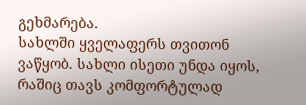გეხმარება.
სახლში ყველაფერს თვითონ ვაწყობ. სახლი ისეთი უნდა იყოს, რაშიც თავს კომფორტულად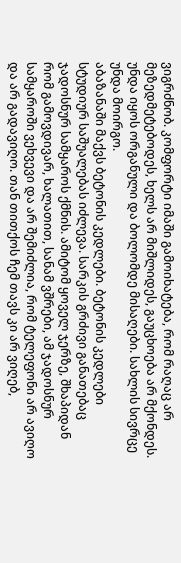ვიგრძნობ. კომფორტი იმაში გამოიხატება, რომ რაღაც არ მეზედმეტებოდეს, ხელს არ მიშლიდეს, გაუცხოება არ მქონდეს. უნდა იყოს ორგანული და ბოლომდე მისაღები. სახლის სივრცე უნდა მოირგო.
აბაზანაში მაქვს ბეტონის კედლები. ბეტონის კედლები სტუდიურ საშუალებას იძლევა. სარკის გრძივი განათებაც ჯადოსნურ სამყაროს ქმნის. ამიტომ ყოველ ჯერზე, შხაპიდან რომ გამოვდივარ, ხალათით, სანამ ვშრები, ამ ჯადოსნურ სამყაროში ვეხვევი და არ შემიძლია, რომ ტელეფონი არ ავიღო და არ გადავიღო. თან თითქოს ჩემ თავს კი არ ვიღებ,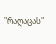"რაღაცას"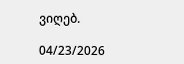ვიღებ.

04/23/2026